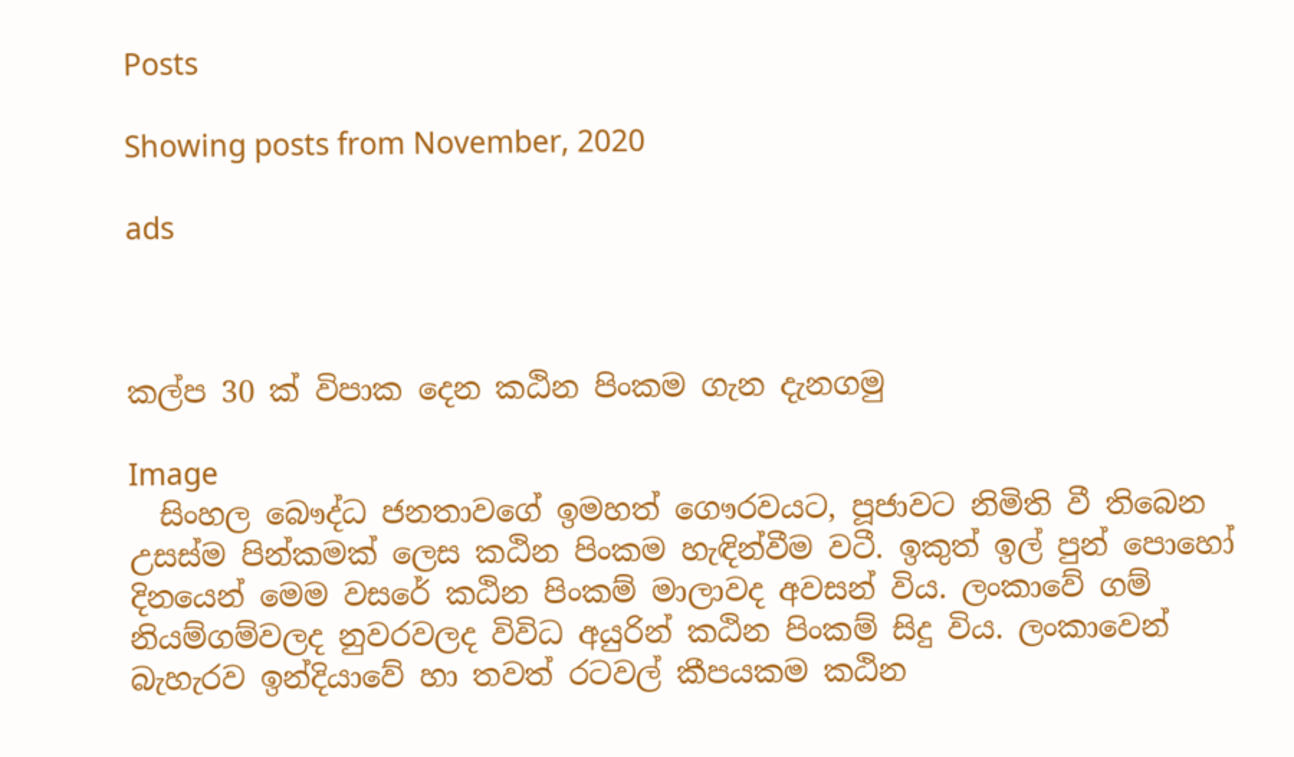Posts

Showing posts from November, 2020

ads



කල්ප 30 ක් විපාක දෙන කඨින පිංකම ගැන දැනගමු

Image
  සිංහල බෞද්ධ ජනතාවගේ ඉමහත් ගෞරවයට, පූජාවට නිමිති වී තිබෙන උසස්‌ම පින්කමක්‌ ලෙස කඨින පිංකම හැඳින්වීම වටී. ඉකුත් ඉල් පුන් පොහෝ දිනයෙන් මෙම වසරේ කඨින පිංකම් මාලාවද අවසන් විය. ලංකාවේ ගම් නියම්ගම්වලද නුවරවලද විවිධ අයුරින් කඨින පිංකම් සිදු විය. ලංකාවෙන් බැහැරව ඉන්දියාවේ හා තවත් රටවල් කීපයකම කඨින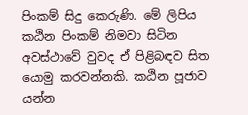පිංකම් සිදු කෙරුණි. මේ ලිපිය කඨින පිංකම් නිමවා සිටින අවස්‌ථාවේ වුවද ඒ පිළිබඳව සිත යොමු කරවන්නකි. කඨින පූජාව යන්න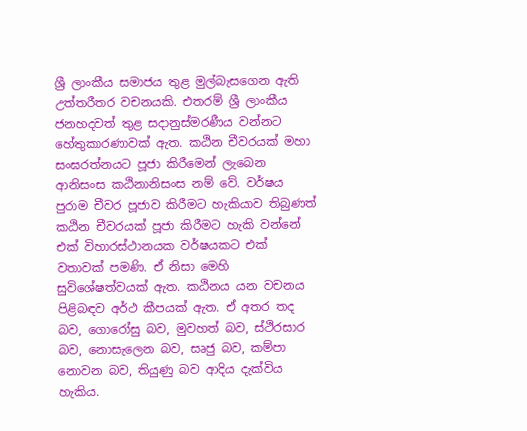ශ්‍රී ලාංකීය සමාජය තුළ මුල්බැසගෙන ඇති උත්තරීතර වචනයකි. එතරම් ශ්‍රී ලාංකීය ජනහදවත් තුළ සදානුස්‌මරණීය වන්නට හේතුකාරණාවක්‌ ඇත. කඨින චීවරයක්‌ මහා සංඝරත්නයට පූජා කිරීමෙන් ලැබෙන ආනිසංස කඨිනානිසංස නම් වේ. වර්ෂය පුරාම චීවර පූජාව කිරීමට හැකියාව තිබුණත් කඨින චීවරයක්‌ පූජා කිරීමට හැකි වන්නේ එක්‌ විහාරස්‌ථානයක වර්ෂයකට එක්‌ වතාවක්‌ පමණි. ඒ නිසා මෙහි සුවිශේෂත්වයක්‌ ඇත. කඨිනය යන වචනය පිළිබඳව අර්ථ කීපයක්‌ ඇත. ඒ අතර තද බව, ගොරෝසු බව, මුවහත් බව, ස්‌ථිරසාර බව, නොසැලෙන බව, සෘජු බව, කම්පා නොවන බව, තියුණු බව ආදිය දැක්‌විය හැකිය.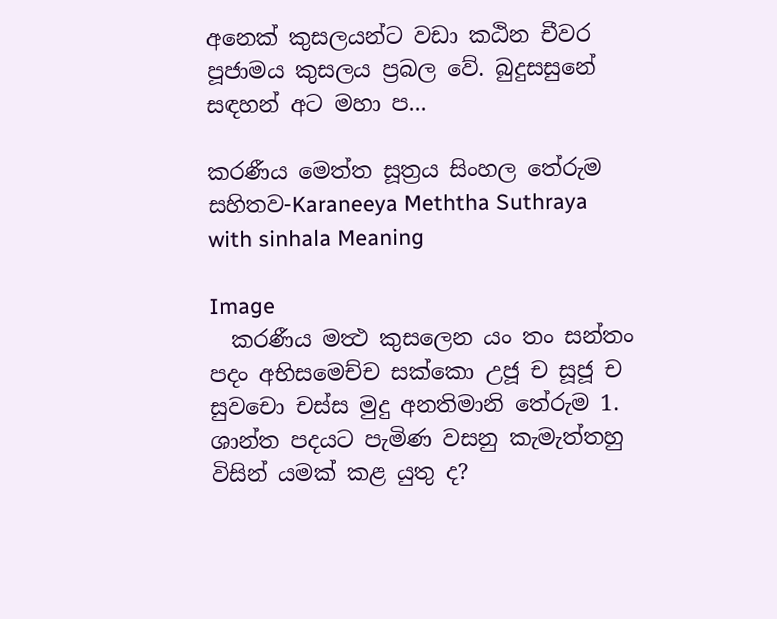අනෙක්‌ කුසලයන්ට වඩා කඨින චීවර පූජාමය කුසලය ප්‍රබල වේ. බුදුසසුනේ සඳහන් අට මහා ප...

කරණීය මෙත්ත සූත්‍රය සිංහල තේරුම සහිතව-Karaneeya Meththa Suthraya with sinhala Meaning

Image
  කරණීය මත්‍ථ කුසලෙන යං තං සන්තං පදං අභිසමෙච්ච සක්කො උජූ ච සූජූ ච සුවචො චස්ස මුදු අනතිමානි තේරුම 1. ශාන්ත පදයට පැමිණ වසනු කැමැත්තහු විසින් යමක් කළ යුතු ද?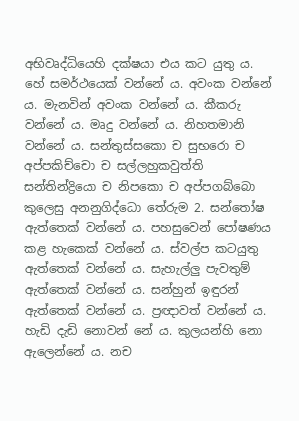අභිවෘද්ධියෙහි දක්ෂයා එය කට යුතු ය. හේ සමර්ථයෙක් වන්නේ ය. අවංක වන්නේ ය. මැනවින් අවංක වන්නේ ය. කීකරු වන්නේ ය. මෘදු වන්නේ ය. නිහතමානි වන්නේ ය. සන්තුස්සකො ච සුභරො ච අප්පකිච්චො ච සල්ලහුකවුත්ති සන්තින්ද්‍රියො ච නිපකො ච අප්පගබ්බො කුලෙසු අනනුගිද්ධො තේරුම 2. සන්තෝෂ ඇත්තෙක් වන්නේ ය. පහසුවෙන් පෝෂණය කළ හැකෙක් වන්නේ ය. ස්වල්ප කටයුතු ඇත්තෙක් වන්නේ ය. සැහැල්ලු පැවතුම් ඇත්තෙක් වන්නේ ය. සන්හුන් ඉඳුරන් ඇත්තෙක් වන්නේ ය. ප්‍රඥාවත් වන්නේ ය. හැඩි දැඩි නොවන් නේ ය. කුලයන්හි නො ඇලෙන්නේ ය. නච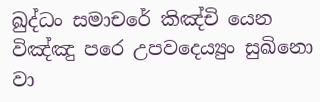ඛුද්ධං සමාචරේ කිඤ්චි යෙන විඤ්ඤු පරෙ උපවදෙය්‍යුං සුඛිනො වා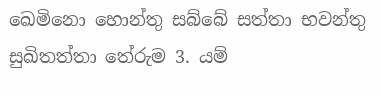ඛෙමිනො හොන්තු සබ්බේ සත්තා භවන්තු සුඛිතත්තා තේරුම 3. යම්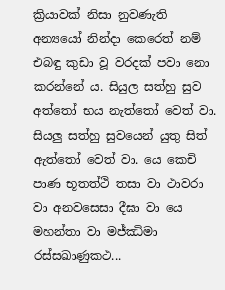ක්‍රියාවක් නිසා නුවණැති අන්‍යයෝ නින්දා කෙරෙත් නම් එබඳු කුඩා වූ වරදක් පවා නො කරන්නේ ය. සියුල සත්හු සුව අත්තෝ භය නැත්තෝ වෙත් වා. සියලු සත්හු සුවයෙන් යුතු සිත් ඇත්තෝ වෙත් වා. යෙ කෙචි පාණ භූතත්ථි තසා වා ථාවරා වා අනවසෙසා දීඝා වා යෙ මහන්තා වා මජ්ඣිමා රස්සඛාණුකථ...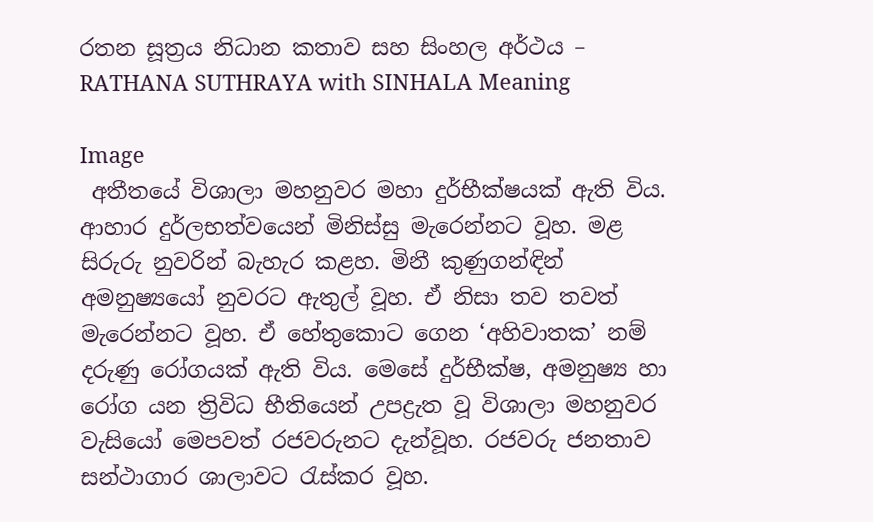රතන සූත්‍රය නිධාන කතාව සහ සිංහල අර්ථය – RATHANA SUTHRAYA with SINHALA Meaning

Image
 අතීතයේ විශාලා මහනුවර මහා දුර්භීක්ෂයක් ඇති විය. ආහාර දුර්ලභත්වයෙන් මිනිස්සු මැරෙන්නට වූහ. මළ සිරුරු නුවරින් බැහැර කළහ. මිනී කුණුගන්ඳින් අමනුෂ්‍යයෝ නුවරට ඇතුල් වූහ. ඒ නිසා තව තවත් මැරෙන්නට වූහ. ඒ හේතුකොට ගෙන ‘අහිවාතක’ නම් දරුණු රෝගයක් ඇති විය. මෙසේ දුර්භීක්ෂ, අමනුෂ්‍ය හා රෝග යන ත්‍රිවිධ භීතියෙන් උපද්‍රැත වූ විශාලා මහනුවර වැසියෝ මෙපවත් රජවරුනට දැන්වූහ. රජවරු ජනතාව සන්ථාගාර ශාලාවට රැස්කර වූහ.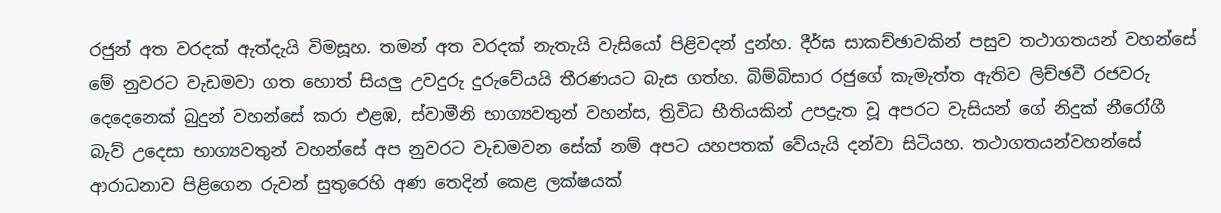රජුන් අත වරදක් ඇත්දැයි විමසූහ. තමන් අත වරදක් නැතැයි වැසියෝ පිළිවදන් දුන්හ. දීර්ඝ සාකච්ඡාවකින් පසුව තථාගතයන් වහන්සේ මේ නුවරට වැඩමවා ගත හොත් සියලු උවදුරු දුරුවේයයි තීරණයට බැස ගත්හ. බිම්බිසාර රජුගේ කැමැත්ත ඇතිව ලිච්ඡවී රජවරු දෙදෙනෙක් බුදුන් වහන්සේ කරා එළඹ, ස්වාමීනි භාග්‍යවතුන් වහන්ස, ත්‍රිවිධ භීතියකින් උපද්‍රැත වූ අපරට වැසියන් ගේ නිදුක් නීරෝගී බැව් උදෙසා භාග්‍යවතුන් වහන්සේ අප නුවරට වැඩමවන සේක් නම් අපට යහපතක් වේයැයි දන්වා සිටියහ. තථාගතයන්වහන්සේ ආරාධනාව පිළිගෙන රුවන් සුතුරෙහි අණ තෙදින් කෙළ ලක්ෂයක්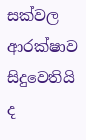සක්වල ආරක්ෂාව සිදුවෙතියි ද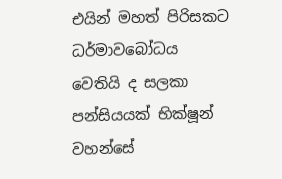එයින් මහත් පිරිසකට ධර්මාවබෝධය වෙතියි ද සලකා පන්සියයක් භික්ෂූන් වහන්සේ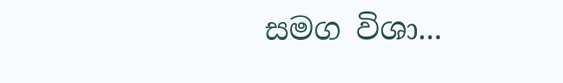සමග විශා...